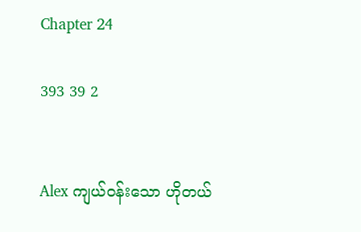Chapter 24

393 39 2


Alex ကျယ်ဝန်းသော ဟိုတယ်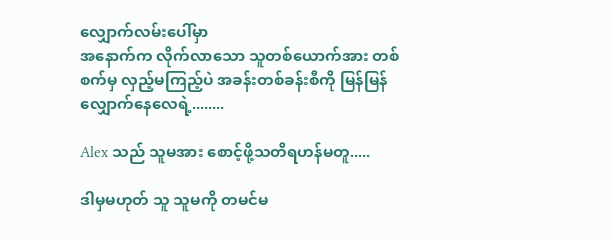လျှောက်လမ်းပေါ်မှာ
အနောက်က လိုက်လာသော သူတစ်ယောက်အား တစ်စက်မှ လှည့်မကြည့်ပဲ အခန်းတစ်ခန်းစီကို မြန်မြန်လျှောက်နေလေရဲ့........

Alex သည် သူမအား စောင့်ဖို့သတိရဟန်မတူ.....

ဒါမှမဟုတ် သူ သူမကို တမင်မ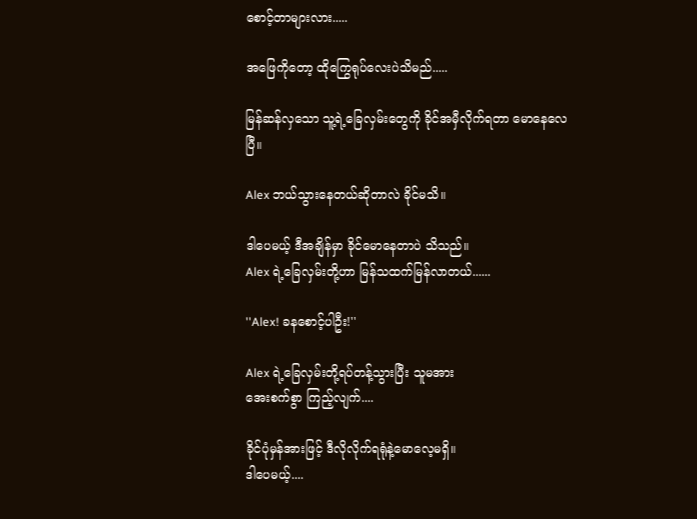စောင့်တာများလား.....

အဖြေကိုတော့ ထိုကြွေရုပ်လေးပဲသိမည်.....

မြန်ဆန်လှသော သူ့ရဲ့ခြေလှမ်းတွေကို ခိုင်အမှီလိုက်ရတာ မောနေလေပြီ။

Alex ဘယ်သွားနေတယ်ဆိုတာလဲ ခိုင်မသိ။

ဒါပေမယ့် ဒီအချိန်မှာ ခိုင်မောနေတာပဲ သိသည်။
Alex ရဲ့ခြေလှမ်းတို့ဟာ မြန်သထက်မြန်လာတယ်......

''Alex! ခနစောင့်ပါဦး!''

Alex ရဲ့ခြေလှမ်းတို့ရပ်တန့်သွားပြီး သူမအား
အေးစက်စွာ ကြည့်လျက်....

ခိုင်ပုံမှန်အားဖြင့် ဒီလိုလိုက်ရရုံနဲ့မောလေ့မရှိ။
ဒါပေမယ့်....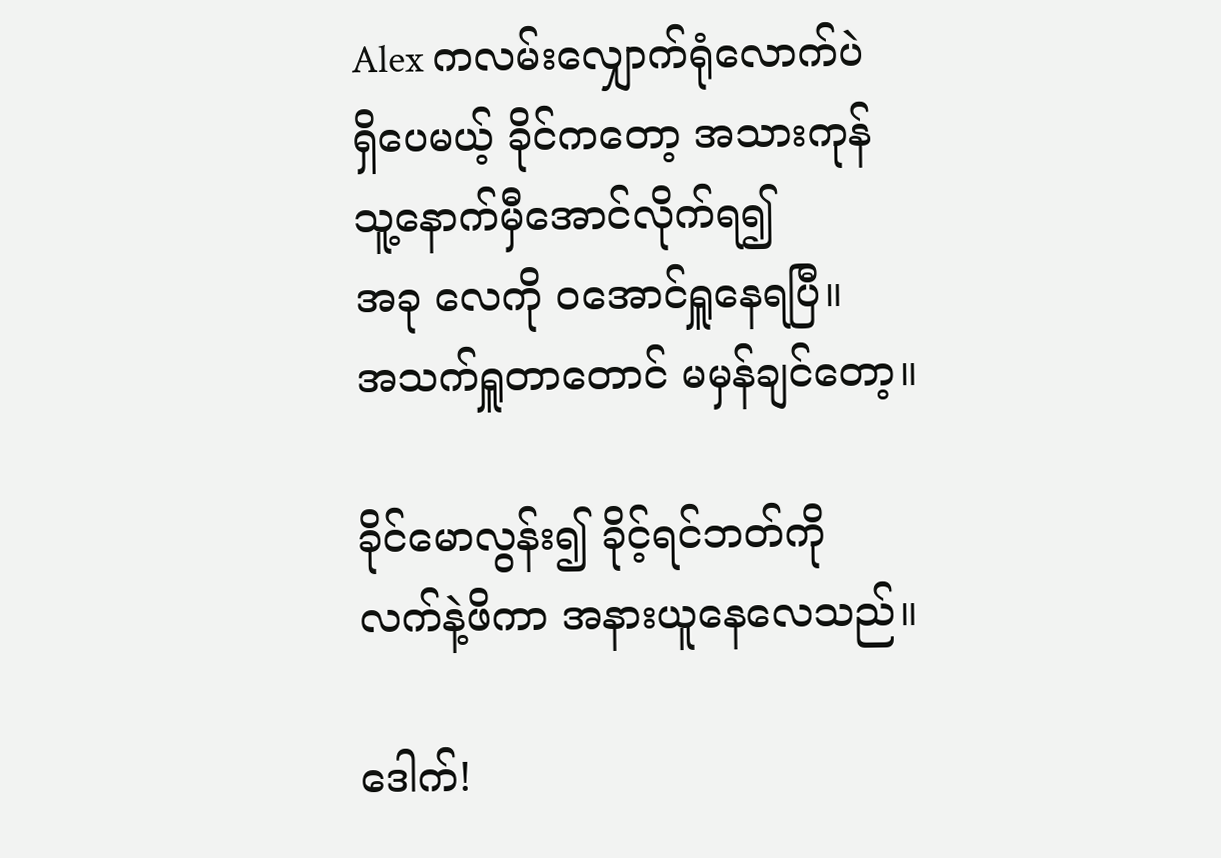Alex ကလမ်းလျှောက်ရုံလောက်ပဲ
ရှိပေမယ့် ခိုင်ကတော့ အသားကုန်
သူ့နောက်မှီအောင်လိုက်ရ၍
အခု လေကို ဝအောင်ရှူနေရပြီ။
အသက်ရှူတာတောင် မမှန်ချင်တော့။

ခိုင်မောလွန်း၍ ခိုင့်ရင်ဘတ်ကို
လက်နဲ့ဖိကာ အနားယူနေလေသည်။

ဒေါက်!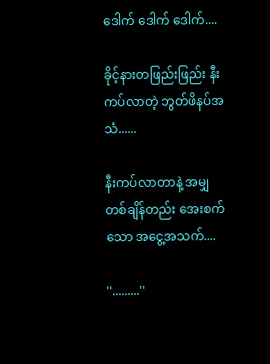ဒေါက် ဒေါက် ဒေါက်....

ခိုင့်နားတဖြည်းဖြည်း နီးကပ်လာတဲ့ ဘွတ်ဖိနပ်အသံ......

နီးကပ်လာတာနဲ့ အမျှ တစ်ချိန်တည်း အေးစက်သော အငွေ့အသက်....

''.........''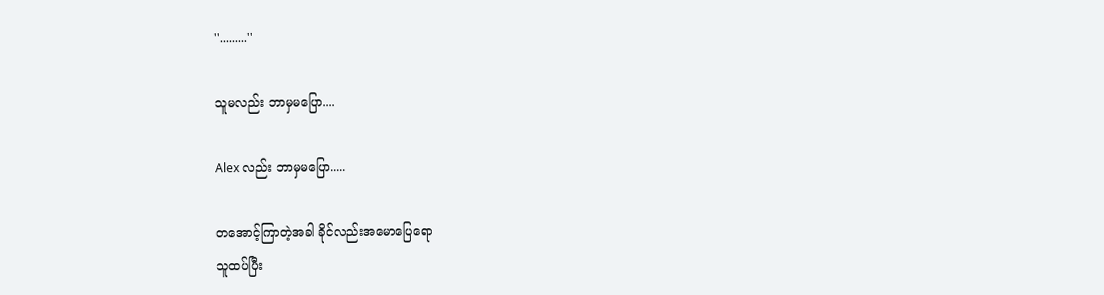''.........''

သူမလည်း ဘာမှမပြော....

Alex လည်း ဘာမှမပြော.....

တအောင့်ကြာတဲ့အခါ ခိုင်လည်းအမောပြေရော
သူထပ်ပြီး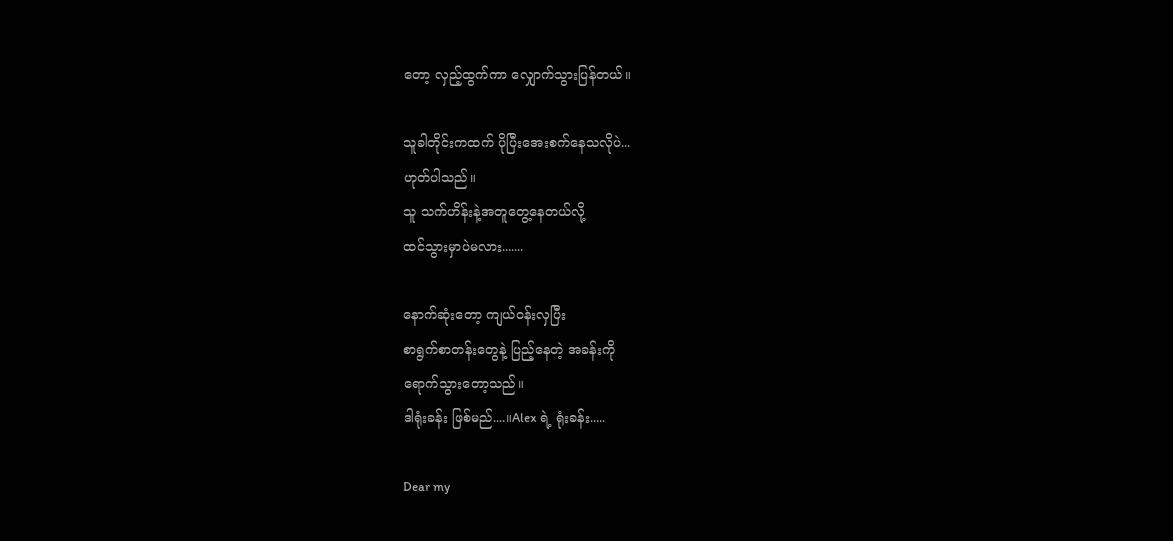တော့ လှည့်ထွက်ကာ လျှောက်သွားပြန်တယ်။

သူခါတိုင်းကထက် ပိုပြီးအေးစက်နေသလိုပဲ...
ဟုတ်ပါသည်။
သူ သက်ဟိန်းနဲ့အတူတွေ့နေတယ်လို့
ထင်သွားမှာပဲမလား.......

နောက်ဆုံးတော့ ကျယ်ဝန်းလှပြီး
စာရွက်စာတန်းတွေနဲ့ ပြည့်နေတဲ့ အခန်းကို
ရောက်သွားတော့သည်။
ဒါရုံးခန်း ဖြစ်မည်....။Alex ရဲ့ ရုံးခန်း.....

Dear my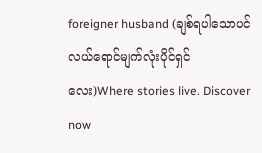foreigner husband (ချစ်ရပါသောပင်လယ်ရောင်မျက်လုံးပိုင်ရှင်လေး)Where stories live. Discover now